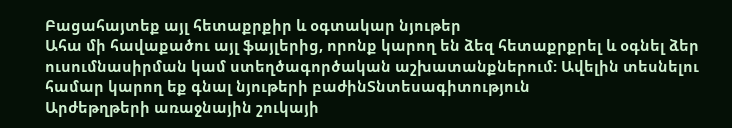Բացահայտեք այլ հետաքրքիր և օգտակար նյութեր
Ահա մի հավաքածու այլ ֆայլերից, որոնք կարող են ձեզ հետաքրքրել և օգնել ձեր ուսումնասիրման կամ ստեղծագործական աշխատանքներում: Ավելին տեսնելու համար կարող եք գնալ նյութերի բաժինՏնտեսագիտություն
Արժեթղթերի առաջնային շուկայի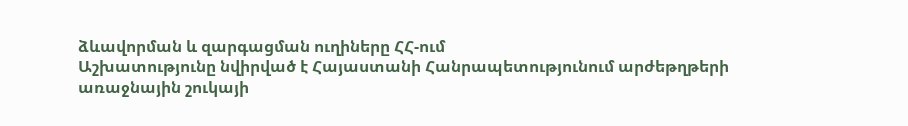ձևավորման և զարգացման ուղիները ՀՀ-ում
Աշխատությունը նվիրված է Հայաստանի Հանրապետությունում արժեթղթերի առաջնային շուկայի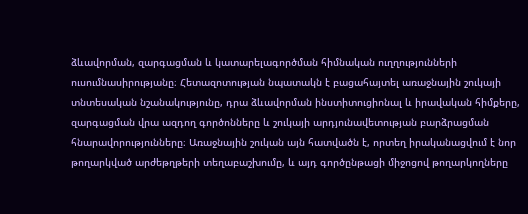ձևավորման, զարգացման և կատարելագործման հիմնական ուղղությունների ուսումնասիրությանը։ Հետազոտության նպատակն է բացահայտել առաջնային շուկայի տնտեսական նշանակությունը, դրա ձևավորման ինստիտուցիոնալ և իրավական հիմքերը, զարգացման վրա ազդող գործոնները և շուկայի արդյունավետության բարձրացման հնարավորությունները։ Առաջնային շուկան այն հատվածն է, որտեղ իրականացվում է նոր թողարկված արժեթղթերի տեղաբաշխումը, և այդ գործընթացի միջոցով թողարկողները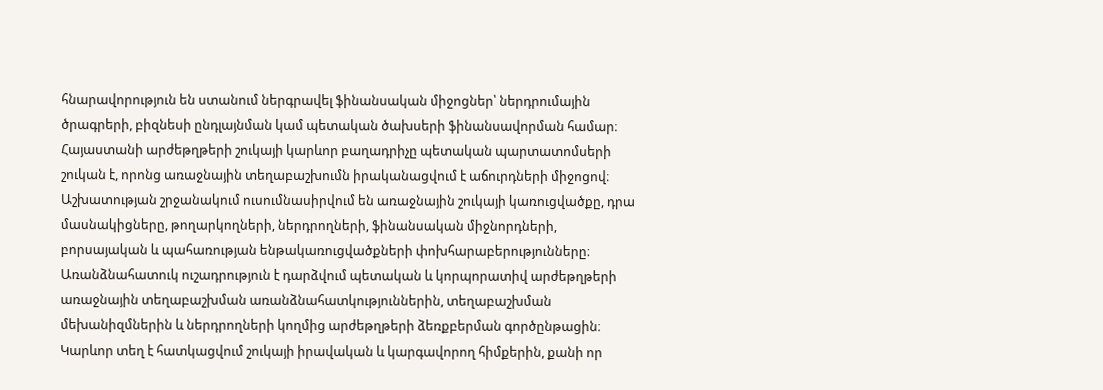հնարավորություն են ստանում ներգրավել ֆինանսական միջոցներ՝ ներդրումային ծրագրերի, բիզնեսի ընդլայնման կամ պետական ծախսերի ֆինանսավորման համար։ Հայաստանի արժեթղթերի շուկայի կարևոր բաղադրիչը պետական պարտատոմսերի շուկան է, որոնց առաջնային տեղաբաշխումն իրականացվում է աճուրդների միջոցով։ Աշխատության շրջանակում ուսումնասիրվում են առաջնային շուկայի կառուցվածքը, դրա մասնակիցները, թողարկողների, ներդրողների, ֆինանսական միջնորդների, բորսայական և պահառության ենթակառուցվածքների փոխհարաբերությունները։ Առանձնահատուկ ուշադրություն է դարձվում պետական և կորպորատիվ արժեթղթերի առաջնային տեղաբաշխման առանձնահատկություններին, տեղաբաշխման մեխանիզմներին և ներդրողների կողմից արժեթղթերի ձեռքբերման գործընթացին։ Կարևոր տեղ է հատկացվում շուկայի իրավական և կարգավորող հիմքերին, քանի որ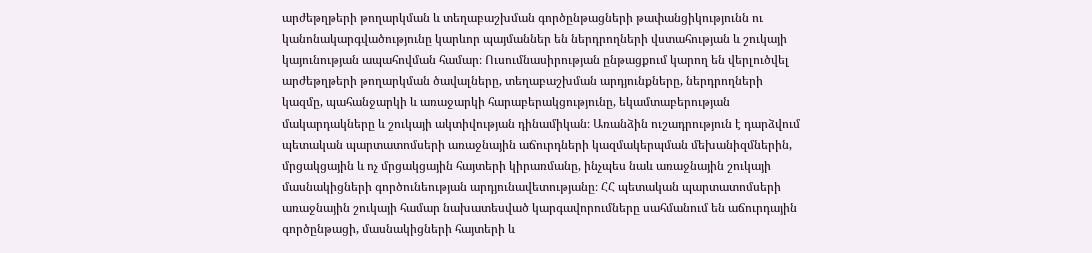արժեթղթերի թողարկման և տեղաբաշխման գործընթացների թափանցիկությունն ու կանոնակարգվածությունը կարևոր պայմաններ են ներդրողների վստահության և շուկայի կայունության ապահովման համար։ Ուսումնասիրության ընթացքում կարող են վերլուծվել արժեթղթերի թողարկման ծավալները, տեղաբաշխման արդյունքները, ներդրողների կազմը, պահանջարկի և առաջարկի հարաբերակցությունը, եկամտաբերության մակարդակները և շուկայի ակտիվության դինամիկան։ Առանձին ուշադրություն է դարձվում պետական պարտատոմսերի առաջնային աճուրդների կազմակերպման մեխանիզմներին, մրցակցային և ոչ մրցակցային հայտերի կիրառմանը, ինչպես նաև առաջնային շուկայի մասնակիցների գործունեության արդյունավետությանը։ ՀՀ պետական պարտատոմսերի առաջնային շուկայի համար նախատեսված կարգավորումները սահմանում են աճուրդային գործընթացի, մասնակիցների հայտերի և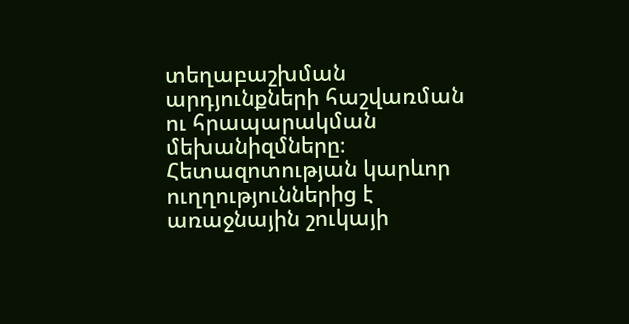տեղաբաշխման արդյունքների հաշվառման ու հրապարակման մեխանիզմները։ Հետազոտության կարևոր ուղղություններից է առաջնային շուկայի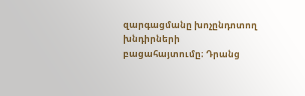զարգացմանը խոչընդոտող խնդիրների բացահայտումը։ Դրանց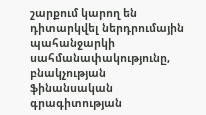շարքում կարող են դիտարկվել ներդրումային պահանջարկի սահմանափակությունը, բնակչության ֆինանսական գրագիտության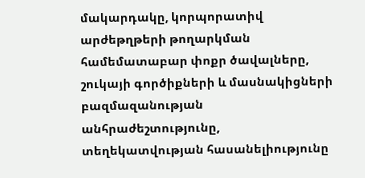մակարդակը, կորպորատիվ արժեթղթերի թողարկման համեմատաբար փոքր ծավալները, շուկայի գործիքների և մասնակիցների բազմազանության անհրաժեշտությունը, տեղեկատվության հասանելիությունը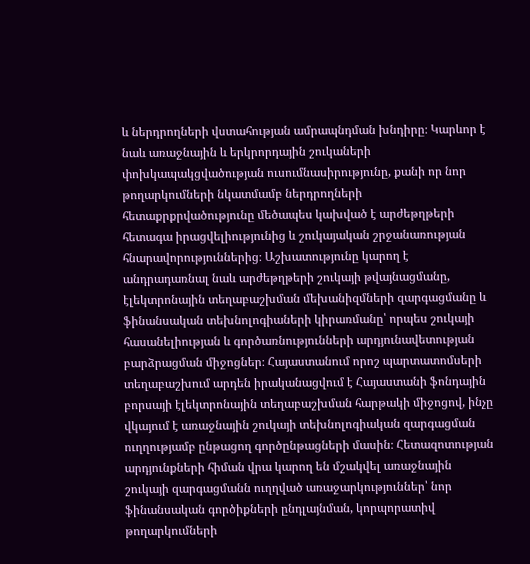և ներդրողների վստահության ամրապնդման խնդիրը։ Կարևոր է նաև առաջնային և երկրորդային շուկաների փոխկապակցվածության ուսումնասիրությունը, քանի որ նոր թողարկումների նկատմամբ ներդրողների հետաքրքրվածությունը մեծապես կախված է արժեթղթերի հետագա իրացվելիությունից և շուկայական շրջանառության հնարավորություններից։ Աշխատությունը կարող է անդրադառնալ նաև արժեթղթերի շուկայի թվայնացմանը, էլեկտրոնային տեղաբաշխման մեխանիզմների զարգացմանը և ֆինանսական տեխնոլոգիաների կիրառմանը՝ որպես շուկայի հասանելիության և գործառնությունների արդյունավետության բարձրացման միջոցներ։ Հայաստանում որոշ պարտատոմսերի տեղաբաշխում արդեն իրականացվում է Հայաստանի ֆոնդային բորսայի էլեկտրոնային տեղաբաշխման հարթակի միջոցով, ինչը վկայում է առաջնային շուկայի տեխնոլոգիական զարգացման ուղղությամբ ընթացող գործընթացների մասին։ Հետազոտության արդյունքների հիման վրա կարող են մշակվել առաջնային շուկայի զարգացմանն ուղղված առաջարկություններ՝ նոր ֆինանսական գործիքների ընդլայնման, կորպորատիվ թողարկումների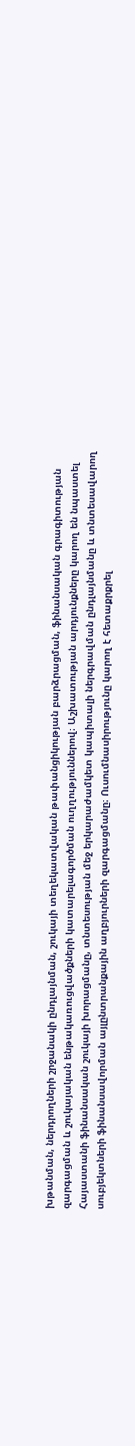խթանման, ներդրողների շրջանակի ընդլայնման, շուկայի տեղեկատվական թափանցիկության բարձրացման, ֆինանսական գրագիտության զարգացման և շուկայական ենթակառուցվածքների կատարելագործման ուղղություններով։ Աշխատության արդյունքները կարող են նպաստել Հայաստանի ֆինանսական շուկայի խորացմանը, տնտեսության մեջ երկարաժամկետ կապիտալի ներգրավման ընդլայնմանը և տնտեսավարող սուբյեկտների ֆինանսավորման այլընտրանքային աղբյուրների զարգացմանը։ Ուսումնասիրությունը կարող է հետաքրքրել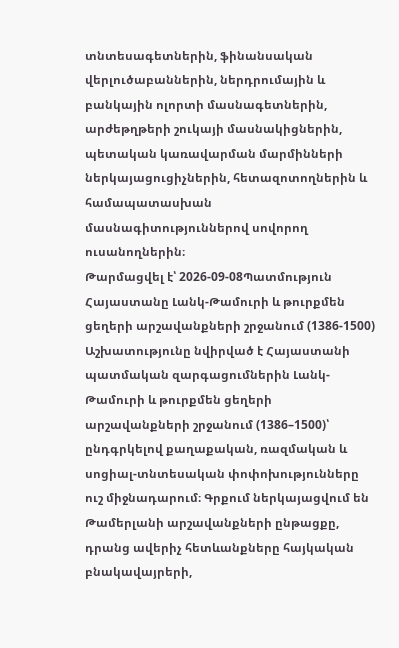տնտեսագետներին, ֆինանսական վերլուծաբաններին, ներդրումային և բանկային ոլորտի մասնագետներին, արժեթղթերի շուկայի մասնակիցներին, պետական կառավարման մարմինների ներկայացուցիչներին, հետազոտողներին և համապատասխան մասնագիտություններով սովորող ուսանողներին։
Թարմացվել է՝ 2026-09-08Պատմություն
Հայաստանը Լանկ-Թամուրի և թուրքմեն ցեղերի արշավանքների շրջանում (1386-1500)
Աշխատությունը նվիրված է Հայաստանի պատմական զարգացումներին Լանկ-Թամուրի և թուրքմեն ցեղերի արշավանքների շրջանում (1386–1500)՝ ընդգրկելով քաղաքական, ռազմական և սոցիալ-տնտեսական փոփոխությունները ուշ միջնադարում։ Գրքում ներկայացվում են Թամերլանի արշավանքների ընթացքը, դրանց ավերիչ հետևանքները հայկական բնակավայրերի,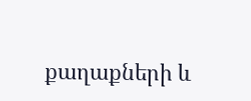քաղաքների և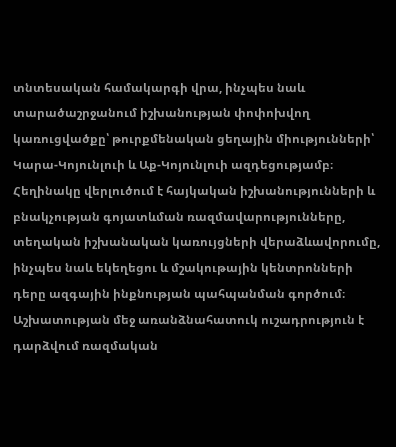տնտեսական համակարգի վրա, ինչպես նաև տարածաշրջանում իշխանության փոփոխվող կառուցվածքը՝ թուրքմենական ցեղային միությունների՝ Կարա-Կոյունլուի և Աք-Կոյունլուի ազդեցությամբ։ Հեղինակը վերլուծում է հայկական իշխանությունների և բնակչության գոյատևման ռազմավարությունները, տեղական իշխանական կառույցների վերաձևավորումը, ինչպես նաև եկեղեցու և մշակութային կենտրոնների դերը ազգային ինքնության պահպանման գործում։ Աշխատության մեջ առանձնահատուկ ուշադրություն է դարձվում ռազմական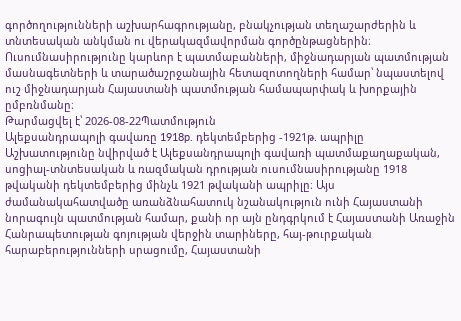գործողությունների աշխարհագրությանը, բնակչության տեղաշարժերին և տնտեսական անկման ու վերակազմավորման գործընթացներին։ Ուսումնասիրությունը կարևոր է պատմաբանների, միջնադարյան պատմության մասնագետների և տարածաշրջանային հետազոտողների համար՝ նպաստելով ուշ միջնադարյան Հայաստանի պատմության համապարփակ և խորքային ըմբռնմանը։
Թարմացվել է՝ 2026-08-22Պատմություն
Ալեքսանդրապոլի գավառը 1918p. դեկտեմբերից -1921թ. ապրիլը
Աշխատությունը նվիրված է Ալեքսանդրապոլի գավառի պատմաքաղաքական, սոցիալ-տնտեսական և ռազմական դրության ուսումնասիրությանը 1918 թվականի դեկտեմբերից մինչև 1921 թվականի ապրիլը։ Այս ժամանակահատվածը առանձնահատուկ նշանակություն ունի Հայաստանի նորագույն պատմության համար, քանի որ այն ընդգրկում է Հայաստանի Առաջին Հանրապետության գոյության վերջին տարիները, հայ-թուրքական հարաբերությունների սրացումը, Հայաստանի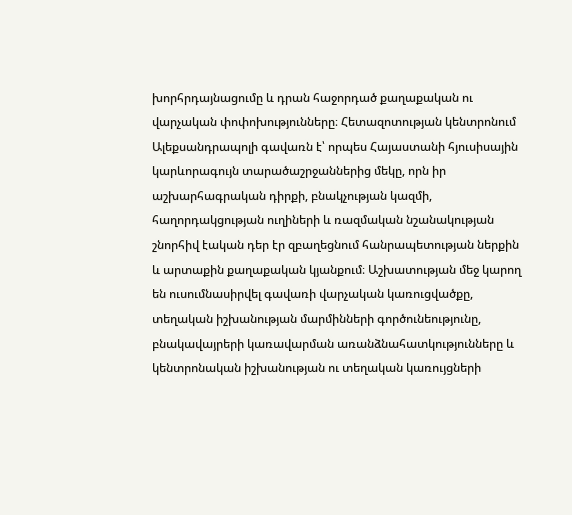խորհրդայնացումը և դրան հաջորդած քաղաքական ու վարչական փոփոխությունները։ Հետազոտության կենտրոնում Ալեքսանդրապոլի գավառն է՝ որպես Հայաստանի հյուսիսային կարևորագույն տարածաշրջաններից մեկը, որն իր աշխարհագրական դիրքի, բնակչության կազմի, հաղորդակցության ուղիների և ռազմական նշանակության շնորհիվ էական դեր էր զբաղեցնում հանրապետության ներքին և արտաքին քաղաքական կյանքում։ Աշխատության մեջ կարող են ուսումնասիրվել գավառի վարչական կառուցվածքը, տեղական իշխանության մարմինների գործունեությունը, բնակավայրերի կառավարման առանձնահատկությունները և կենտրոնական իշխանության ու տեղական կառույցների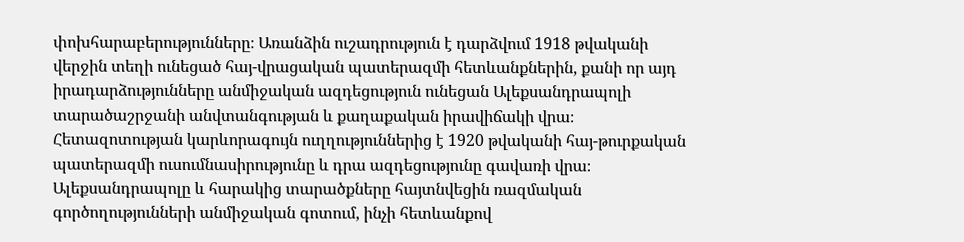փոխհարաբերությունները։ Առանձին ուշադրություն է դարձվում 1918 թվականի վերջին տեղի ունեցած հայ-վրացական պատերազմի հետևանքներին, քանի որ այդ իրադարձությունները անմիջական ազդեցություն ունեցան Ալեքսանդրապոլի տարածաշրջանի անվտանգության և քաղաքական իրավիճակի վրա։ Հետազոտության կարևորագույն ուղղություններից է 1920 թվականի հայ-թուրքական պատերազմի ուսումնասիրությունը և դրա ազդեցությունը գավառի վրա։ Ալեքսանդրապոլը և հարակից տարածքները հայտնվեցին ռազմական գործողությունների անմիջական գոտում, ինչի հետևանքով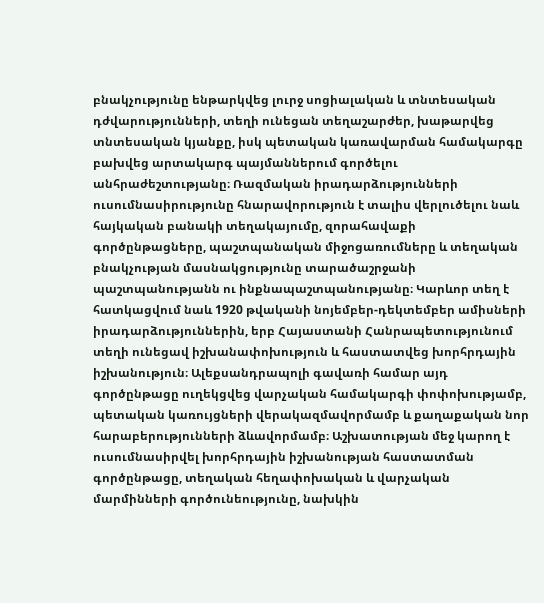բնակչությունը ենթարկվեց լուրջ սոցիալական և տնտեսական դժվարությունների, տեղի ունեցան տեղաշարժեր, խաթարվեց տնտեսական կյանքը, իսկ պետական կառավարման համակարգը բախվեց արտակարգ պայմաններում գործելու անհրաժեշտությանը։ Ռազմական իրադարձությունների ուսումնասիրությունը հնարավորություն է տալիս վերլուծելու նաև հայկական բանակի տեղակայումը, զորահավաքի գործընթացները, պաշտպանական միջոցառումները և տեղական բնակչության մասնակցությունը տարածաշրջանի պաշտպանությանն ու ինքնապաշտպանությանը։ Կարևոր տեղ է հատկացվում նաև 1920 թվականի նոյեմբեր-դեկտեմբեր ամիսների իրադարձություններին, երբ Հայաստանի Հանրապետությունում տեղի ունեցավ իշխանափոխություն և հաստատվեց խորհրդային իշխանություն։ Ալեքսանդրապոլի գավառի համար այդ գործընթացը ուղեկցվեց վարչական համակարգի փոփոխությամբ, պետական կառույցների վերակազմավորմամբ և քաղաքական նոր հարաբերությունների ձևավորմամբ։ Աշխատության մեջ կարող է ուսումնասիրվել խորհրդային իշխանության հաստատման գործընթացը, տեղական հեղափոխական և վարչական մարմինների գործունեությունը, նախկին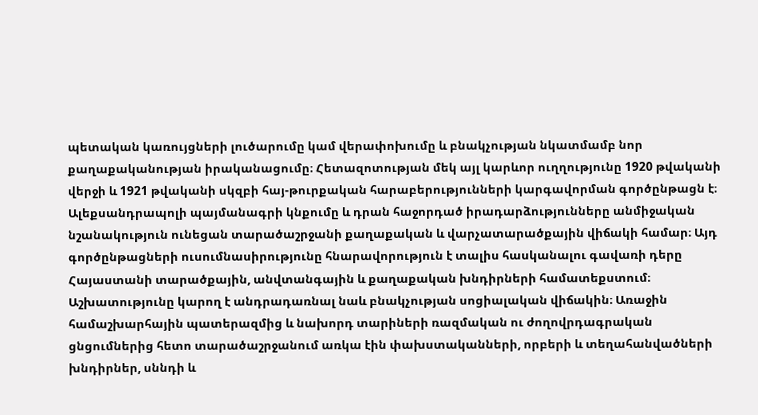պետական կառույցների լուծարումը կամ վերափոխումը և բնակչության նկատմամբ նոր քաղաքականության իրականացումը։ Հետազոտության մեկ այլ կարևոր ուղղությունը 1920 թվականի վերջի և 1921 թվականի սկզբի հայ-թուրքական հարաբերությունների կարգավորման գործընթացն է։ Ալեքսանդրապոլի պայմանագրի կնքումը և դրան հաջորդած իրադարձությունները անմիջական նշանակություն ունեցան տարածաշրջանի քաղաքական և վարչատարածքային վիճակի համար։ Այդ գործընթացների ուսումնասիրությունը հնարավորություն է տալիս հասկանալու գավառի դերը Հայաստանի տարածքային, անվտանգային և քաղաքական խնդիրների համատեքստում։ Աշխատությունը կարող է անդրադառնալ նաև բնակչության սոցիալական վիճակին։ Առաջին համաշխարհային պատերազմից և նախորդ տարիների ռազմական ու ժողովրդագրական ցնցումներից հետո տարածաշրջանում առկա էին փախստականների, որբերի և տեղահանվածների խնդիրներ, սննդի և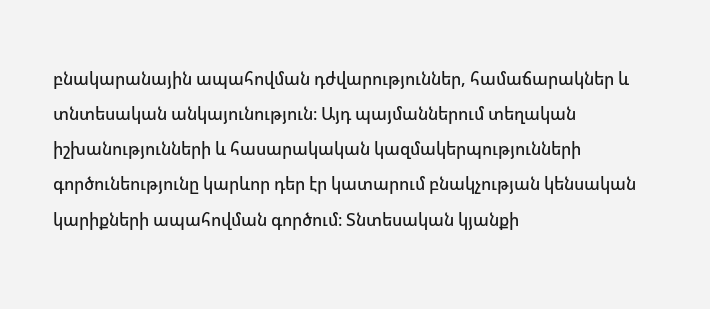բնակարանային ապահովման դժվարություններ, համաճարակներ և տնտեսական անկայունություն։ Այդ պայմաններում տեղական իշխանությունների և հասարակական կազմակերպությունների գործունեությունը կարևոր դեր էր կատարում բնակչության կենսական կարիքների ապահովման գործում։ Տնտեսական կյանքի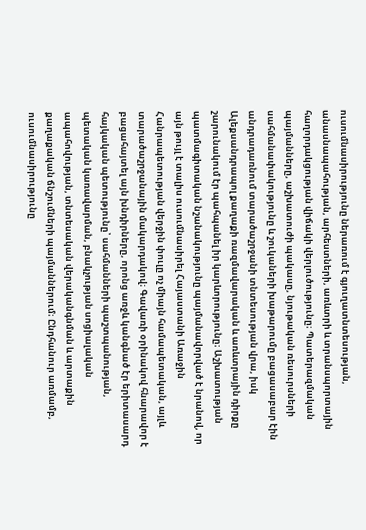ուսումնասիրությունը ներառում է գյուղատնտեսության, անասնապահության, արհեստների, առևտրի և տրանսպորտային հաղորդակցության վիճակի վերլուծությունը։ Պատերազմական պայմանները, աշխատուժի պակասը, նյութական ռեսուրսների սահմանափակությունը և շուկաների խաթարումը բացասաբար էին անդրադառնում տարածաշրջանի տնտեսության վրա, իսկ Ալեքսանդրապոլ քաղաքի ռազմավարական և առևտրային դիրքը շարունակում էր պահպանել իր կարևորությունը։ Աշխատության պատմագիտական նշանակությունը պայմանավորված է նրանով, որ այն թույլ է տալիս ուսումնասիրել Հայաստանի Առաջին Հանրապետության վերջին փուլը ոչ միայն համապետական, այլև տարածաշրջանային մակարդակով։ Գավառի օրինակով հնարավոր է բացահայտել այն խնդիրները, որոնց առջև կանգնած էր երիտասարդ հայկական պետությունը՝ սահմանների պաշտպանության, պետական կառավարման, բնակչության սոցիալական ապահովության, տնտեսական վերականգնման և արտաքին քաղաքական ճնշումների պայմաններում։ Ընդհանուր առմամբ, ուսումնասիրությունը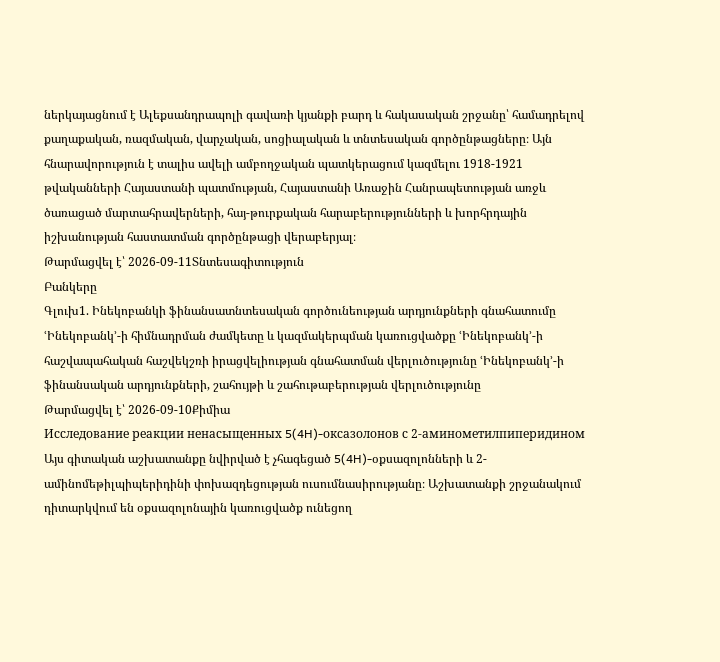ներկայացնում է Ալեքսանդրապոլի գավառի կյանքի բարդ և հակասական շրջանը՝ համադրելով քաղաքական, ռազմական, վարչական, սոցիալական և տնտեսական գործընթացները։ Այն հնարավորություն է տալիս ավելի ամբողջական պատկերացում կազմելու 1918-1921 թվականների Հայաստանի պատմության, Հայաստանի Առաջին Հանրապետության առջև ծառացած մարտահրավերների, հայ-թուրքական հարաբերությունների և խորհրդային իշխանության հաստատման գործընթացի վերաբերյալ։
Թարմացվել է՝ 2026-09-11Տնտեսագիտություն
Բանկերը
Գլուխ1. Ինեկոբանկի ֆինանսատնտեսական գործունեության արդյունքների գնահատումը ՙԻնեկոբանկ՚-ի հիմնադրման ժամկետը և կազմակերպման կառուցվածքը ՙԻնեկոբանկ՚-ի հաշվապահական հաշվեկշռի իրացվելիության գնահատման վերլուծությունը ՙԻնեկոբանկ՚-ի ֆինանսական արդյունքների, շահույթի և շահութաբերության վերլուծությունը
Թարմացվել է՝ 2026-09-10Քիմիա
Исследование реакции ненасыщенных 5(4H)-оксазолонов с 2-аминометилпиперидином
Այս գիտական աշխատանքը նվիրված է չհագեցած 5(4H)-օքսազոլոնների և 2-ամինոմեթիլպիպերիդինի փոխազդեցության ուսումնասիրությանը։ Աշխատանքի շրջանակում դիտարկվում են օքսազոլոնային կառուցվածք ունեցող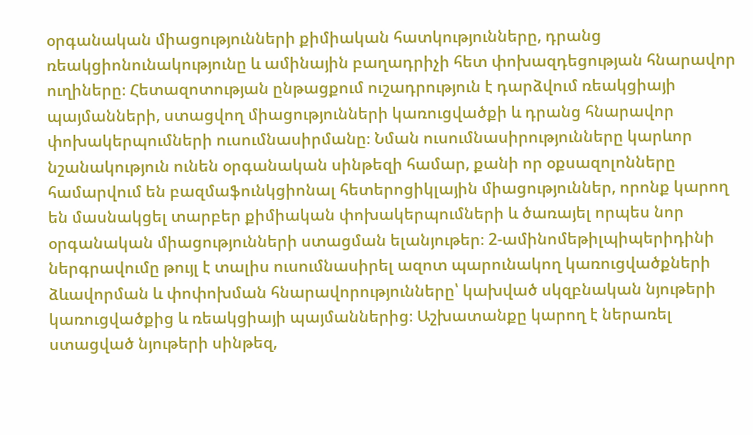օրգանական միացությունների քիմիական հատկությունները, դրանց ռեակցիոնունակությունը և ամինային բաղադրիչի հետ փոխազդեցության հնարավոր ուղիները։ Հետազոտության ընթացքում ուշադրություն է դարձվում ռեակցիայի պայմանների, ստացվող միացությունների կառուցվածքի և դրանց հնարավոր փոխակերպումների ուսումնասիրմանը։ Նման ուսումնասիրությունները կարևոր նշանակություն ունեն օրգանական սինթեզի համար, քանի որ օքսազոլոնները համարվում են բազմաֆունկցիոնալ հետերոցիկլային միացություններ, որոնք կարող են մասնակցել տարբեր քիմիական փոխակերպումների և ծառայել որպես նոր օրգանական միացությունների ստացման ելանյութեր։ 2-ամինոմեթիլպիպերիդինի ներգրավումը թույլ է տալիս ուսումնասիրել ազոտ պարունակող կառուցվածքների ձևավորման և փոփոխման հնարավորությունները՝ կախված սկզբնական նյութերի կառուցվածքից և ռեակցիայի պայմաններից։ Աշխատանքը կարող է ներառել ստացված նյութերի սինթեզ,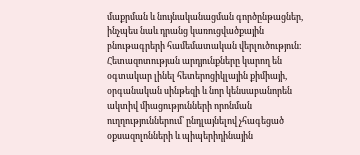մաքրման և նույնականացման գործընթացներ, ինչպես նաև դրանց կառուցվածքային բնութագրերի համեմատական վերլուծություն։ Հետազոտության արդյունքները կարող են օգտակար լինել հետերոցիկլային քիմիայի, օրգանական սինթեզի և նոր կենսաբանորեն ակտիվ միացությունների որոնման ուղղություններում՝ ընդլայնելով չհագեցած օքսազոլոնների և պիպերիդինային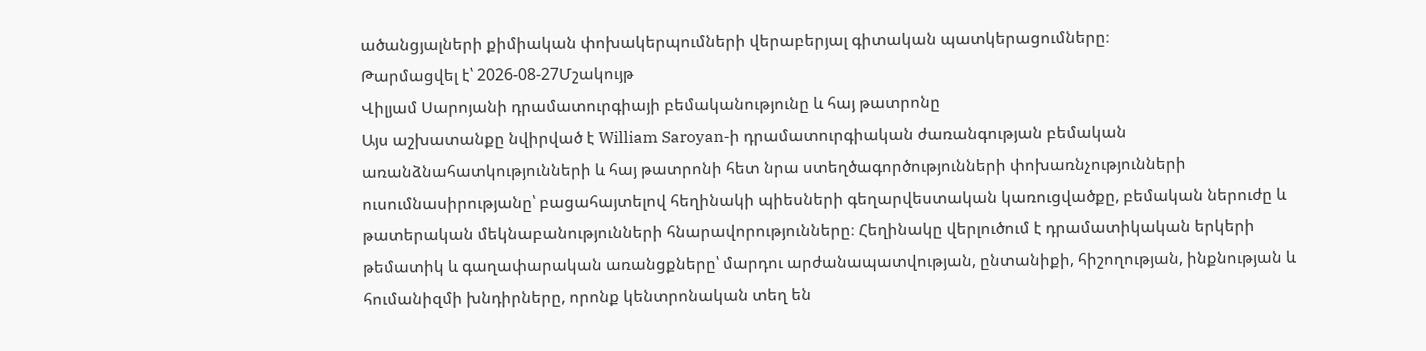ածանցյալների քիմիական փոխակերպումների վերաբերյալ գիտական պատկերացումները։
Թարմացվել է՝ 2026-08-27Մշակույթ
Վիլյամ Սարոյանի դրամատուրգիայի բեմականությունը և հայ թատրոնը
Այս աշխատանքը նվիրված է William Saroyan-ի դրամատուրգիական ժառանգության բեմական առանձնահատկությունների և հայ թատրոնի հետ նրա ստեղծագործությունների փոխառնչությունների ուսումնասիրությանը՝ բացահայտելով հեղինակի պիեսների գեղարվեստական կառուցվածքը, բեմական ներուժը և թատերական մեկնաբանությունների հնարավորությունները։ Հեղինակը վերլուծում է դրամատիկական երկերի թեմատիկ և գաղափարական առանցքները՝ մարդու արժանապատվության, ընտանիքի, հիշողության, ինքնության և հումանիզմի խնդիրները, որոնք կենտրոնական տեղ են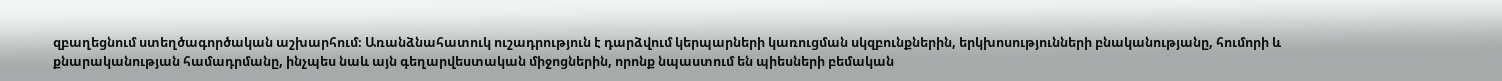զբաղեցնում ստեղծագործական աշխարհում։ Առանձնահատուկ ուշադրություն է դարձվում կերպարների կառուցման սկզբունքներին, երկխոսությունների բնականությանը, հումորի և քնարականության համադրմանը, ինչպես նաև այն գեղարվեստական միջոցներին, որոնք նպաստում են պիեսների բեմական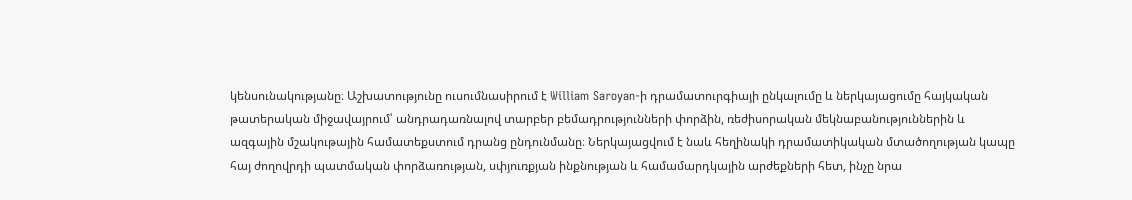կենսունակությանը։ Աշխատությունը ուսումնասիրում է William Saroyan-ի դրամատուրգիայի ընկալումը և ներկայացումը հայկական թատերական միջավայրում՝ անդրադառնալով տարբեր բեմադրությունների փորձին, ռեժիսորական մեկնաբանություններին և ազգային մշակութային համատեքստում դրանց ընդունմանը։ Ներկայացվում է նաև հեղինակի դրամատիկական մտածողության կապը հայ ժողովրդի պատմական փորձառության, սփյուռքյան ինքնության և համամարդկային արժեքների հետ, ինչը նրա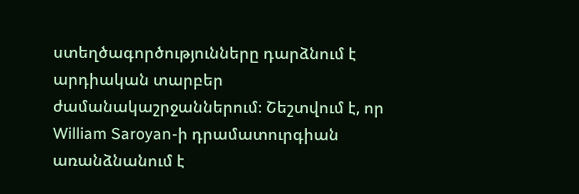ստեղծագործությունները դարձնում է արդիական տարբեր ժամանակաշրջաններում։ Շեշտվում է, որ William Saroyan-ի դրամատուրգիան առանձնանում է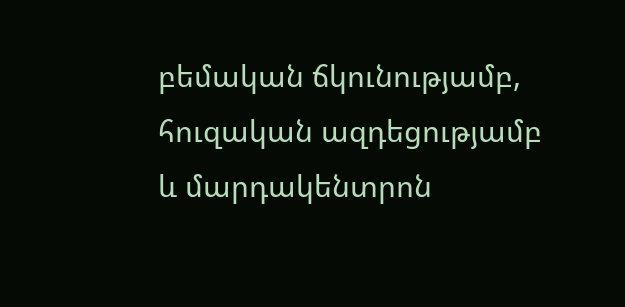բեմական ճկունությամբ, հուզական ազդեցությամբ և մարդակենտրոն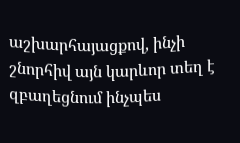աշխարհայացքով, ինչի շնորհիվ այն կարևոր տեղ է զբաղեցնում ինչպես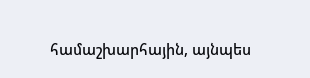համաշխարհային, այնպես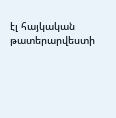էլ հայկական թատերարվեստի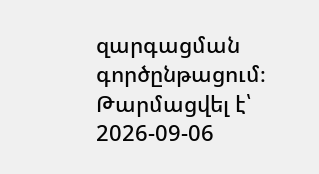զարգացման գործընթացում։
Թարմացվել է՝ 2026-09-06